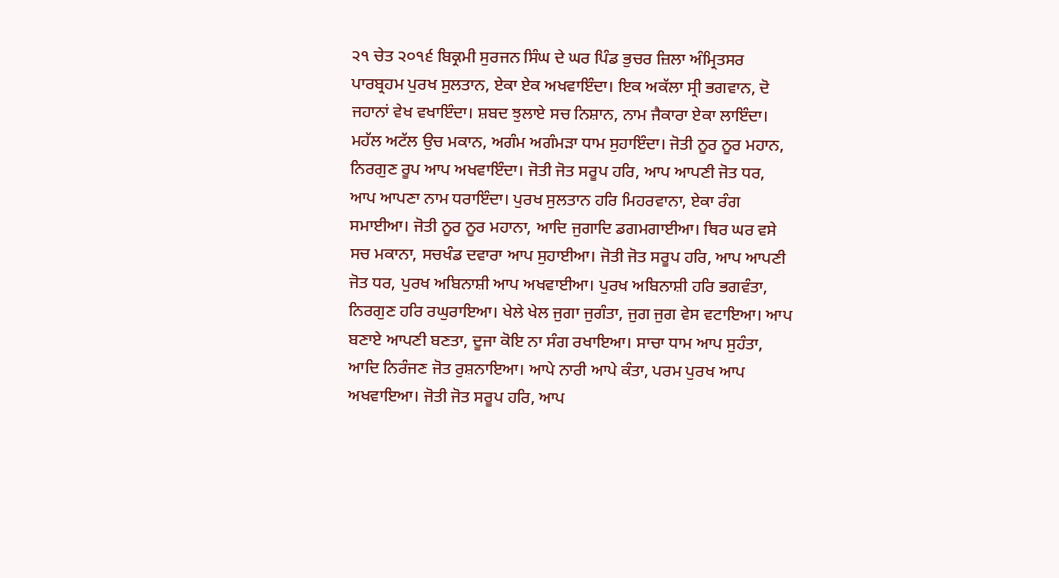੨੧ ਚੇਤ ੨੦੧੬ ਬਿਕ੍ਰਮੀ ਸੁਰਜਨ ਸਿੰਘ ਦੇ ਘਰ ਪਿੰਡ ਭੁਚਰ ਜ਼ਿਲਾ ਅੰਮ੍ਰਿਤਸਰ
ਪਾਰਬ੍ਰਹਮ ਪੁਰਖ ਸੁਲਤਾਨ, ਏਕਾ ਏਕ ਅਖਵਾਇੰਦਾ। ਇਕ ਅਕੱਲਾ ਸ੍ਰੀ ਭਗਵਾਨ, ਦੋ ਜਹਾਨਾਂ ਵੇਖ ਵਖਾਇੰਦਾ। ਸ਼ਬਦ ਝੁਲਾਏ ਸਚ ਨਿਸ਼ਾਨ, ਨਾਮ ਜੈਕਾਰਾ ਏਕਾ ਲਾਇੰਦਾ। ਮਹੱਲ ਅਟੱਲ ਉਚ ਮਕਾਨ, ਅਗੰਮ ਅਗੰਮੜਾ ਧਾਮ ਸੁਹਾਇੰਦਾ। ਜੋਤੀ ਨੂਰ ਨੂਰ ਮਹਾਨ, ਨਿਰਗੁਣ ਰੂਪ ਆਪ ਅਖਵਾਇੰਦਾ। ਜੋਤੀ ਜੋਤ ਸਰੂਪ ਹਰਿ, ਆਪ ਆਪਣੀ ਜੋਤ ਧਰ, ਆਪ ਆਪਣਾ ਨਾਮ ਧਰਾਇੰਦਾ। ਪੁਰਖ ਸੁਲਤਾਨ ਹਰਿ ਮਿਹਰਵਾਨਾ, ਏਕਾ ਰੰਗ ਸਮਾਈਆ। ਜੋਤੀ ਨੂਰ ਨੂਰ ਮਹਾਨਾ, ਆਦਿ ਜੁਗਾਦਿ ਡਗਮਗਾਈਆ। ਥਿਰ ਘਰ ਵਸੇ ਸਚ ਮਕਾਨਾ, ਸਚਖੰਡ ਦਵਾਰਾ ਆਪ ਸੁਹਾਈਆ। ਜੋਤੀ ਜੋਤ ਸਰੂਪ ਹਰਿ, ਆਪ ਆਪਣੀ ਜੋਤ ਧਰ, ਪੁਰਖ ਅਬਿਨਾਸ਼ੀ ਆਪ ਅਖਵਾਈਆ। ਪੁਰਖ ਅਬਿਨਾਸ਼ੀ ਹਰਿ ਭਗਵੰਤਾ, ਨਿਰਗੁਣ ਹਰਿ ਰਘੁਰਾਇਆ। ਖੇਲੇ ਖੇਲ ਜੁਗਾ ਜੁਗੰਤਾ, ਜੁਗ ਜੁਗ ਵੇਸ ਵਟਾਇਆ। ਆਪ ਬਣਾਏ ਆਪਣੀ ਬਣਤਾ, ਦੂਜਾ ਕੋਇ ਨਾ ਸੰਗ ਰਖਾਇਆ। ਸਾਚਾ ਧਾਮ ਆਪ ਸੁਹੰਤਾ, ਆਦਿ ਨਿਰੰਜਣ ਜੋਤ ਰੁਸ਼ਨਾਇਆ। ਆਪੇ ਨਾਰੀ ਆਪੇ ਕੰਤਾ, ਪਰਮ ਪੁਰਖ ਆਪ ਅਖਵਾਇਆ। ਜੋਤੀ ਜੋਤ ਸਰੂਪ ਹਰਿ, ਆਪ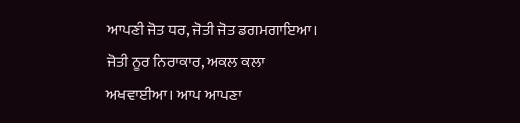ਆਪਣੀ ਜੋਤ ਧਰ, ਜੋਤੀ ਜੋਤ ਡਗਮਗਾਇਆ। ਜੋਤੀ ਨੂਰ ਨਿਰਾਕਾਰ, ਅਕਲ ਕਲਾ ਅਖਵਾਈਆ। ਆਪ ਆਪਣਾ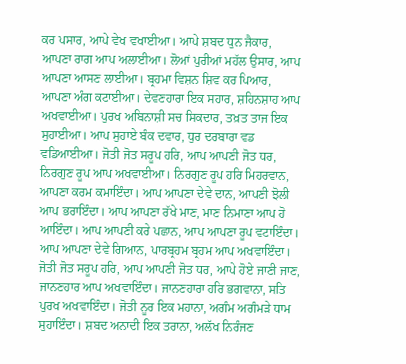ਕਰ ਪਸਾਰ, ਆਪੇ ਵੇਖ ਵਖਾਈਆ। ਆਪੇ ਸ਼ਬਦ ਧੁਨ ਜੈਕਾਰ, ਆਪਣਾ ਰਾਗ ਆਪ ਅਲਾਈਆ। ਲੋਆਂ ਪੁਰੀਆਂ ਮਹੱਲ ਉਸਾਰ, ਆਪ ਆਪਣਾ ਆਸਣ ਲਾਈਆ। ਬ੍ਰਹਮਾ ਵਿਸ਼ਨ ਸ਼ਿਵ ਕਰ ਪਿਆਰ, ਆਪਣਾ ਅੰਗ ਕਟਾਈਆ। ਦੇਵਣਹਾਰਾ ਇਕ ਸਹਾਰ, ਸ਼ਹਿਨਸ਼ਾਹ ਆਪ ਅਖਵਾਈਆ। ਪੁਰਖ ਅਬਿਨਾਸ਼ੀ ਸਚ ਸਿਕਦਾਰ, ਤਖ਼ਤ ਤਾਜ ਇਕ ਸੁਹਾਈਆ। ਆਪ ਸੁਹਾਏ ਬੰਕ ਦਵਾਰ, ਧੁਰ ਦਰਬਾਰਾ ਵਡ ਵਡਿਆਈਆ। ਜੋਤੀ ਜੋਤ ਸਰੂਪ ਹਰਿ, ਆਪ ਆਪਣੀ ਜੋਤ ਧਰ, ਨਿਰਗੁਣ ਰੂਪ ਆਪ ਅਖਵਾਈਆ। ਨਿਰਗੁਣ ਰੂਪ ਹਰਿ ਮਿਹਰਵਾਨ, ਆਪਣਾ ਕਰਮ ਕਮਾਇੰਦਾ। ਆਪ ਆਪਣਾ ਦੇਵੇ ਦਾਨ, ਆਪਣੀ ਝੋਲੀ ਆਪ ਭਰਾਇੰਦਾ। ਆਪ ਆਪਣਾ ਰੱਖੇ ਮਾਣ, ਮਾਣ ਨਿਮਾਣਾ ਆਪ ਹੋ ਆਇੰਦਾ। ਆਪ ਆਪਣੀ ਕਰੇ ਪਛਾਨ, ਆਪ ਆਪਣਾ ਰੂਪ ਵਟਾਇੰਦਾ। ਆਪ ਆਪਣਾ ਦੇਵੇ ਗਿਆਨ, ਪਾਰਬ੍ਰਹਮ ਬ੍ਰਹਮ ਆਪ ਅਖਵਾਇੰਦਾ। ਜੋਤੀ ਜੋਤ ਸਰੂਪ ਹਰਿ, ਆਪ ਆਪਣੀ ਜੋਤ ਧਰ, ਆਪੇ ਹੋਏ ਜਾਣੀ ਜਾਣ, ਜਾਨਣਹਾਰ ਆਪ ਅਖਵਾਇੰਦਾ। ਜਾਨਣਹਾਰਾ ਹਰਿ ਭਗਵਾਨਾ, ਸਤਿ ਪੁਰਖ ਅਖਵਾਇੰਦਾ। ਜੋਤੀ ਨੂਰ ਇਕ ਮਹਾਨਾ, ਅਗੰਮ ਅਗੰਮੜੇ ਧਾਮ ਸੁਹਾਇੰਦਾ। ਸ਼ਬਦ ਅਨਾਦੀ ਇਕ ਤਰਾਨਾ, ਅਲੱਖ ਨਿਰੰਜਣ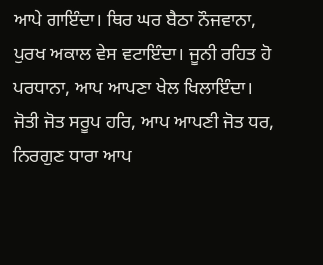ਆਪੇ ਗਾਇੰਦਾ। ਥਿਰ ਘਰ ਬੈਠਾ ਨੌਜਵਾਨਾ, ਪੁਰਖ ਅਕਾਲ ਵੇਸ ਵਟਾਇੰਦਾ। ਜੂਨੀ ਰਹਿਤ ਹੋ ਪਰਧਾਨਾ, ਆਪ ਆਪਣਾ ਖੇਲ ਖਿਲਾਇੰਦਾ। ਜੋਤੀ ਜੋਤ ਸਰੂਪ ਹਰਿ, ਆਪ ਆਪਣੀ ਜੋਤ ਧਰ, ਨਿਰਗੁਣ ਧਾਰਾ ਆਪ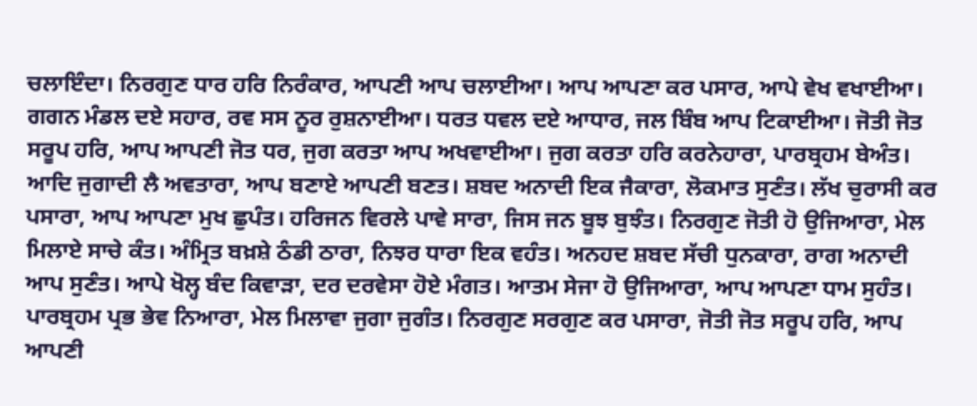ਚਲਾਇੰਦਾ। ਨਿਰਗੁਣ ਧਾਰ ਹਰਿ ਨਿਰੰਕਾਰ, ਆਪਣੀ ਆਪ ਚਲਾਈਆ। ਆਪ ਆਪਣਾ ਕਰ ਪਸਾਰ, ਆਪੇ ਵੇਖ ਵਖਾਈਆ। ਗਗਨ ਮੰਡਲ ਦਏ ਸਹਾਰ, ਰਵ ਸਸ ਨੂਰ ਰੁਸ਼ਨਾਈਆ। ਧਰਤ ਧਵਲ ਦਏ ਆਧਾਰ, ਜਲ ਬਿੰਬ ਆਪ ਟਿਕਾਈਆ। ਜੋਤੀ ਜੋਤ ਸਰੂਪ ਹਰਿ, ਆਪ ਆਪਣੀ ਜੋਤ ਧਰ, ਜੁਗ ਕਰਤਾ ਆਪ ਅਖਵਾਈਆ। ਜੁਗ ਕਰਤਾ ਹਰਿ ਕਰਨੇਹਾਰਾ, ਪਾਰਬ੍ਰਹਮ ਬੇਅੰਤ। ਆਦਿ ਜੁਗਾਦੀ ਲੈ ਅਵਤਾਰਾ, ਆਪ ਬਣਾਏ ਆਪਣੀ ਬਣਤ। ਸ਼ਬਦ ਅਨਾਦੀ ਇਕ ਜੈਕਾਰਾ, ਲੋਕਮਾਤ ਸੁਣੰਤ। ਲੱਖ ਚੁਰਾਸੀ ਕਰ ਪਸਾਰਾ, ਆਪ ਆਪਣਾ ਮੁਖ ਛੁਪੰਤ। ਹਰਿਜਨ ਵਿਰਲੇ ਪਾਵੇ ਸਾਰਾ, ਜਿਸ ਜਨ ਬੂਝ ਬੁਝੰਤ। ਨਿਰਗੁਣ ਜੋਤੀ ਹੋ ਉਜਿਆਰਾ, ਮੇਲ ਮਿਲਾਏ ਸਾਚੇ ਕੰਤ। ਅੰਮ੍ਰਿਤ ਬਖ਼ਸ਼ੇ ਠੰਡੀ ਠਾਰਾ, ਨਿਝਰ ਧਾਰਾ ਇਕ ਵਹੰਤ। ਅਨਹਦ ਸ਼ਬਦ ਸੱਚੀ ਧੁਨਕਾਰਾ, ਰਾਗ ਅਨਾਦੀ ਆਪ ਸੁਣੰਤ। ਆਪੇ ਖੋਲ੍ਹ ਬੰਦ ਕਿਵਾੜਾ, ਦਰ ਦਰਵੇਸਾ ਹੋਏ ਮੰਗਤ। ਆਤਮ ਸੇਜਾ ਹੋ ਉਜਿਆਰਾ, ਆਪ ਆਪਣਾ ਧਾਮ ਸੁਹੰਤ। ਪਾਰਬ੍ਰਹਮ ਪ੍ਰਭ ਭੇਵ ਨਿਆਰਾ, ਮੇਲ ਮਿਲਾਵਾ ਜੁਗਾ ਜੁਗੰਤ। ਨਿਰਗੁਣ ਸਰਗੁਣ ਕਰ ਪਸਾਰਾ, ਜੋਤੀ ਜੋਤ ਸਰੂਪ ਹਰਿ, ਆਪ ਆਪਣੀ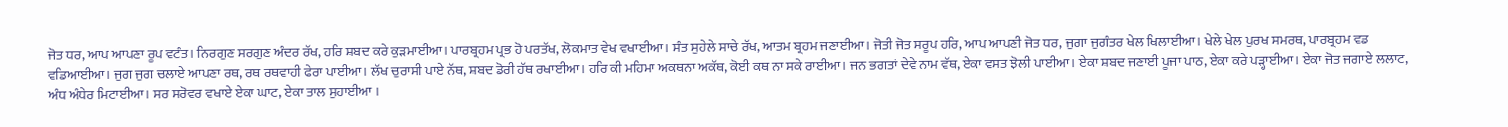ਜੋਤ ਧਰ, ਆਪ ਆਪਣਾ ਰੂਪ ਵਟੰਤ। ਨਿਰਗੁਣ ਸਰਗੁਣ ਅੰਦਰ ਰੱਖ, ਹਰਿ ਸ਼ਬਦ ਕਰੇ ਕੁੜਮਾਈਆ। ਪਾਰਬ੍ਰਹਮ ਪ੍ਰਭ ਹੋ ਪਰਤੱਖ, ਲੋਕਮਾਤ ਵੇਖ ਵਖਾਈਆ। ਸੰਤ ਸੁਹੇਲੇ ਸਾਚੇ ਰੱਖ, ਆਤਮ ਬ੍ਰਹਮ ਜਣਾਈਆ। ਜੋਤੀ ਜੋਤ ਸਰੂਪ ਹਰਿ, ਆਪ ਆਪਣੀ ਜੋਤ ਧਰ, ਜੁਗਾ ਜੁਗੰਤਰ ਖੇਲ ਖਿਲਾਈਆ। ਖੇਲੇ ਖੇਲ ਪੁਰਖ ਸਮਰਥ, ਪਾਰਬ੍ਰਹਮ ਵਡ ਵਡਿਆਈਆ। ਜੁਗ ਜੁਗ ਚਲਾਏ ਆਪਣਾ ਰਥ, ਰਥ ਰਥਵਾਹੀ ਫੇਰਾ ਪਾਈਆ। ਲੱਖ ਚੁਰਾਸੀ ਪਾਏ ਨੱਥ, ਸ਼ਬਦ ਡੋਰੀ ਹੱਥ ਰਖਾਈਆ। ਹਰਿ ਕੀ ਮਹਿਮਾ ਅਕਥਨਾ ਅਕੱਥ, ਕੋਈ ਕਥ ਨਾ ਸਕੇ ਰਾਈਆ। ਜਨ ਭਗਤਾਂ ਦੇਵੇ ਨਾਮ ਵੱਥ, ਏਕਾ ਵਸਤ ਝੋਲੀ ਪਾਈਆ। ਏਕਾ ਸ਼ਬਦ ਜਣਾਈ ਪੂਜਾ ਪਾਠ, ਏਕਾ ਕਰੇ ਪੜ੍ਹਾਈਆ। ਏਕਾ ਜੋਤ ਜਗਾਏ ਲਲਾਟ, ਅੰਧ ਅੰਧੇਰ ਮਿਟਾਈਆ। ਸਰ ਸਰੋਵਰ ਵਖਾਏ ਏਕਾ ਘਾਟ, ਏਕਾ ਤਾਲ ਸੁਹਾਈਆ ।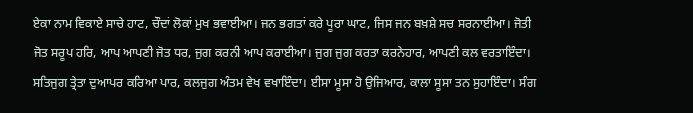ਏਕਾ ਨਾਮ ਵਿਕਾਏ ਸਾਚੇ ਹਾਟ, ਚੌਦਾਂ ਲੋਕਾਂ ਮੁਖ ਭਵਾਈਆ। ਜਨ ਭਗਤਾਂ ਕਰੇ ਪੂਰਾ ਘਾਟ, ਜਿਸ ਜਨ ਬਖ਼ਸ਼ੇ ਸਚ ਸਰਨਾਈਆ। ਜੋਤੀ ਜੋਤ ਸਰੂਪ ਹਰਿ, ਆਪ ਆਪਣੀ ਜੋਤ ਧਰ, ਜੁਗ ਕਰਨੀ ਆਪ ਕਰਾਈਆ। ਜੁਗ ਜੁਗ ਕਰਤਾ ਕਰਨੇਹਾਰ, ਆਪਣੀ ਕਲ ਵਰਤਾਇੰਦਾ। ਸਤਿਜੁਗ ਤ੍ਰੇਤਾ ਦੁਆਪਰ ਕਰਿਆ ਪਾਰ, ਕਲਜੁਗ ਅੰਤਮ ਵੇਖ ਵਖਾਇੰਦਾ। ਈਸਾ ਮੂਸਾ ਹੋ ਉਜਿਆਰ, ਕਾਲਾ ਸੂਸਾ ਤਨ ਸੁਹਾਇੰਦਾ। ਸੰਗ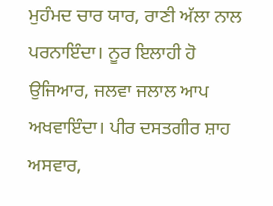ਮੁਹੰਮਦ ਚਾਰ ਯਾਰ, ਰਾਣੀ ਅੱਲਾ ਨਾਲ ਪਰਨਾਇੰਦਾ। ਨੂਰ ਇਲਾਹੀ ਹੋ ਉਜਿਆਰ, ਜਲਵਾ ਜਲਾਲ ਆਪ ਅਖਵਾਇੰਦਾ। ਪੀਰ ਦਸਤਗੀਰ ਸ਼ਾਹ ਅਸਵਾਰ,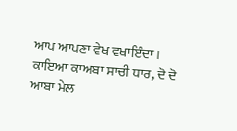ਆਪ ਆਪਣਾ ਵੇਖ ਵਖਾਇੰਦਾ। ਕਾਇਆ ਕਾਅਬਾ ਸਾਚੀ ਧਾਰ, ਦੋ ਦੋ ਆਬਾ ਮੇਲ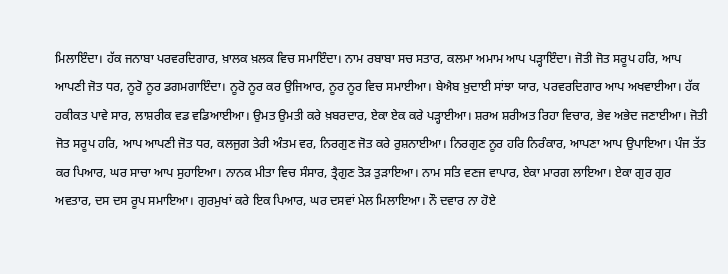ਮਿਲਾਇੰਦਾ। ਹੱਕ ਜਨਾਬਾ ਪਰਵਰਦਿਗਾਰ, ਖ਼ਾਲਕ ਖ਼ਲਕ ਵਿਚ ਸਮਾਇੰਦਾ। ਨਾਮ ਰਬਾਬਾ ਸਚ ਸਤਾਰ, ਕਲਮਾ ਅਮਾਮ ਆਪ ਪੜ੍ਹਾਇੰਦਾ। ਜੋਤੀ ਜੋਤ ਸਰੂਪ ਹਰਿ, ਆਪ ਆਪਣੀ ਜੋਤ ਧਰ, ਨੂਰੋ ਨੂਰ ਡਗਮਗਾਇੰਦਾ। ਨੂਰੋ ਨੂਰ ਕਰ ਉਜਿਆਰ, ਨੂਰ ਨੂਰ ਵਿਚ ਸਮਾਈਆ। ਬੇਐਬ ਖ਼ੁਦਾਈ ਸਾਂਝਾ ਯਾਰ, ਪਰਵਰਦਿਗਾਰ ਆਪ ਅਖਵਾਈਆ। ਹੱਕ ਹਕੀਕਤ ਪਾਵੇ ਸਾਰ, ਲਾਸ਼ਰੀਕ ਵਡ ਵਡਿਆਈਆ। ਉਮਤ ਉਮਤੀ ਕਰੇ ਖ਼ਬਰਦਾਰ, ਏਕਾ ਏਕ ਕਰੇ ਪੜ੍ਹਾਈਆ। ਸ਼ਰਅ ਸ਼ਰੀਅਤ ਰਿਹਾ ਵਿਚਾਰ, ਭੇਵ ਅਭੇਦ ਜਣਾਈਆ। ਜੋਤੀ ਜੋਤ ਸਰੂਪ ਹਰਿ, ਆਪ ਆਪਣੀ ਜੋਤ ਧਰ, ਕਲਜੁਗ ਤੇਰੀ ਅੰਤਮ ਵਰ, ਨਿਰਗੁਣ ਜੋਤ ਕਰੇ ਰੁਸ਼ਨਾਈਆ। ਨਿਰਗੁਣ ਨੂਰ ਹਰਿ ਨਿਰੰਕਾਰ, ਆਪਣਾ ਆਪ ਉਪਾਇਆ। ਪੰਜ ਤੱਤ ਕਰ ਪਿਆਰ, ਘਰ ਸਾਚਾ ਆਪ ਸੁਹਾਇਆ। ਨਾਨਕ ਮੀਤਾ ਵਿਚ ਸੰਸਾਰ, ਤ੍ਰੈਗੁਣ ਤੋੜ ਤੁੜਾਇਆ। ਨਾਮ ਸਤਿ ਵਣਜ ਵਾਪਾਰ, ਏਕਾ ਮਾਰਗ ਲਾਇਆ। ਏਕਾ ਗੁਰ ਗੁਰ ਅਵਤਾਰ, ਦਸ ਦਸ ਰੂਪ ਸਮਾਇਆ। ਗੁਰਮੁਖਾਂ ਕਰੇ ਇਕ ਪਿਆਰ, ਘਰ ਦਸਵਾਂ ਮੇਲ ਮਿਲਾਇਆ। ਨੌ ਦਵਾਰ ਨਾ ਹੋਏ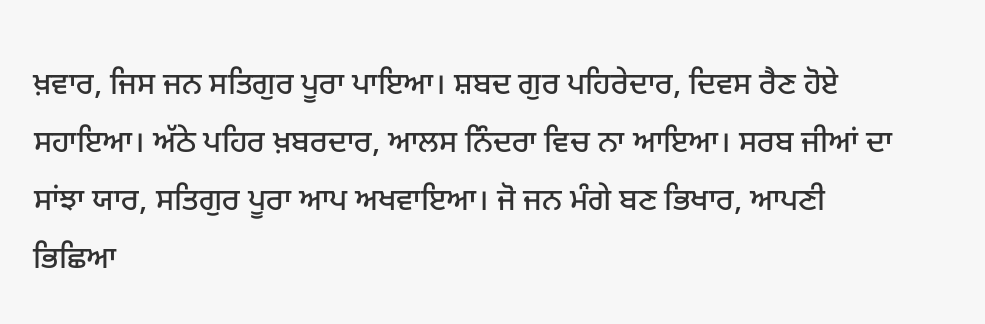ਖ਼ਵਾਰ, ਜਿਸ ਜਨ ਸਤਿਗੁਰ ਪੂਰਾ ਪਾਇਆ। ਸ਼ਬਦ ਗੁਰ ਪਹਿਰੇਦਾਰ, ਦਿਵਸ ਰੈਣ ਹੋਏ ਸਹਾਇਆ। ਅੱਠੇ ਪਹਿਰ ਖ਼ਬਰਦਾਰ, ਆਲਸ ਨਿੰਦਰਾ ਵਿਚ ਨਾ ਆਇਆ। ਸਰਬ ਜੀਆਂ ਦਾ ਸਾਂਝਾ ਯਾਰ, ਸਤਿਗੁਰ ਪੂਰਾ ਆਪ ਅਖਵਾਇਆ। ਜੋ ਜਨ ਮੰਗੇ ਬਣ ਭਿਖਾਰ, ਆਪਣੀ ਭਿਛਿਆ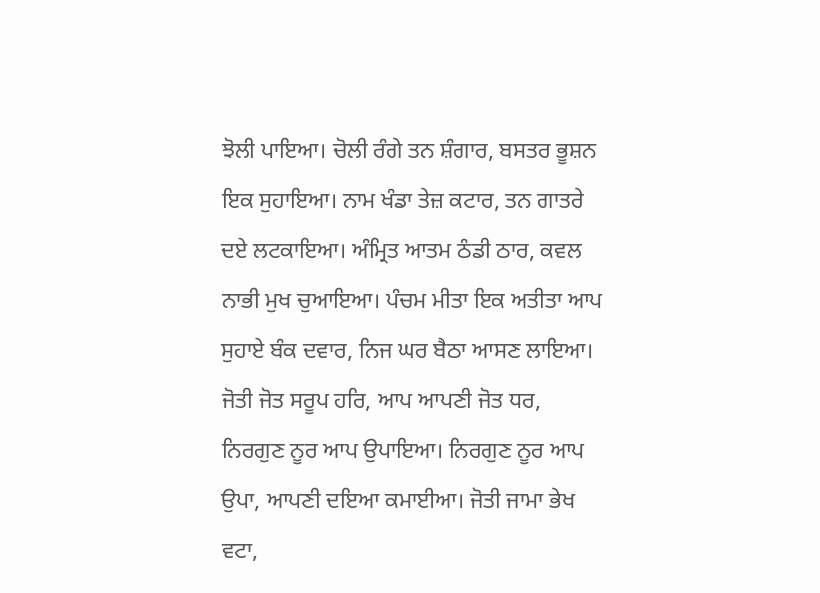ਝੋਲੀ ਪਾਇਆ। ਚੋਲੀ ਰੰਗੇ ਤਨ ਸ਼ੰਗਾਰ, ਬਸਤਰ ਭੂਸ਼ਨ ਇਕ ਸੁਹਾਇਆ। ਨਾਮ ਖੰਡਾ ਤੇਜ਼ ਕਟਾਰ, ਤਨ ਗਾਤਰੇ ਦਏ ਲਟਕਾਇਆ। ਅੰਮ੍ਰਿਤ ਆਤਮ ਠੰਡੀ ਠਾਰ, ਕਵਲ ਨਾਭੀ ਮੁਖ ਚੁਆਇਆ। ਪੰਚਮ ਮੀਤਾ ਇਕ ਅਤੀਤਾ ਆਪ ਸੁਹਾਏ ਬੰਕ ਦਵਾਰ, ਨਿਜ ਘਰ ਬੈਠਾ ਆਸਣ ਲਾਇਆ। ਜੋਤੀ ਜੋਤ ਸਰੂਪ ਹਰਿ, ਆਪ ਆਪਣੀ ਜੋਤ ਧਰ, ਨਿਰਗੁਣ ਨੂਰ ਆਪ ਉਪਾਇਆ। ਨਿਰਗੁਣ ਨੂਰ ਆਪ ਉਪਾ, ਆਪਣੀ ਦਇਆ ਕਮਾਈਆ। ਜੋਤੀ ਜਾਮਾ ਭੇਖ ਵਟਾ,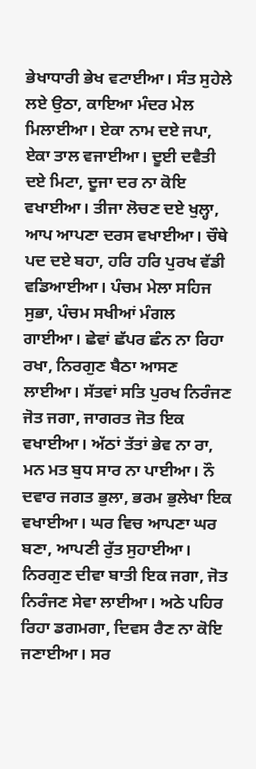ਭੇਖਾਧਾਰੀ ਭੇਖ ਵਟਾਈਆ। ਸੰਤ ਸੁਹੇਲੇ ਲਏ ਉਠਾ, ਕਾਇਆ ਮੰਦਰ ਮੇਲ ਮਿਲਾਈਆ। ਏਕਾ ਨਾਮ ਦਏ ਜਪਾ, ਏਕਾ ਤਾਲ ਵਜਾਈਆ। ਦੂਈ ਦਵੈਤੀ ਦਏ ਮਿਟਾ, ਦੂਜਾ ਦਰ ਨਾ ਕੋਇ ਵਖਾਈਆ। ਤੀਜਾ ਲੋਚਣ ਦਏ ਖੁਲ੍ਹਾ, ਆਪ ਆਪਣਾ ਦਰਸ ਵਖਾਈਆ। ਚੌਥੇ ਪਦ ਦਏ ਬਹਾ, ਹਰਿ ਹਰਿ ਪੁਰਖ ਵੱਡੀ ਵਡਿਆਈਆ। ਪੰਚਮ ਮੇਲਾ ਸਹਿਜ ਸੁਭਾ, ਪੰਚਮ ਸਖੀਆਂ ਮੰਗਲ ਗਾਈਆ। ਛੇਵਾਂ ਛੱਪਰ ਛੰਨ ਨਾ ਰਿਹਾ ਰਖਾ, ਨਿਰਗੁਣ ਬੈਠਾ ਆਸਣ ਲਾਈਆ। ਸੱਤਵਾਂ ਸਤਿ ਪੁਰਖ ਨਿਰੰਜਣ ਜੋਤ ਜਗਾ, ਜਾਗਰਤ ਜੋਤ ਇਕ ਵਖਾਈਆ। ਅੱਠਾਂ ਤੱਤਾਂ ਭੇਵ ਨਾ ਰਾ, ਮਨ ਮਤ ਬੁਧ ਸਾਰ ਨਾ ਪਾਈਆ। ਨੌ ਦਵਾਰ ਜਗਤ ਭੁਲਾ, ਭਰਮ ਭੁਲੇਖਾ ਇਕ ਵਖਾਈਆ। ਘਰ ਵਿਚ ਆਪਣਾ ਘਰ ਬਣਾ, ਆਪਣੀ ਰੁੱਤ ਸੁਹਾਈਆ। ਨਿਰਗੁਣ ਦੀਵਾ ਬਾਤੀ ਇਕ ਜਗਾ, ਜੋਤ ਨਿਰੰਜਣ ਸੇਵਾ ਲਾਈਆ। ਅਠੇ ਪਹਿਰ ਰਿਹਾ ਡਗਮਗਾ, ਦਿਵਸ ਰੈਣ ਨਾ ਕੋਇ ਜਣਾਈਆ। ਸਰ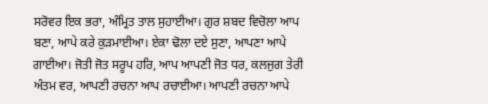ਸਰੋਵਰ ਇਕ ਭਰਾ, ਅੰਮ੍ਰਿਤ ਤਾਲ ਸੁਹਾਈਆ। ਗੁਰ ਸ਼ਬਦ ਵਿਚੋਲਾ ਆਪ ਬਣਾ, ਆਪੇ ਕਰੇ ਕੁੜਮਾਈਆ। ਏਕਾ ਢੋਲਾ ਦਏ ਸੁਣਾ, ਆਪਣਾ ਆਪੇ ਗਾਈਆ। ਜੋਤੀ ਜੋਤ ਸਰੂਪ ਹਰਿ, ਆਪ ਆਪਣੀ ਜੋਤ ਧਰ, ਕਲਜੁਗ ਤੇਰੀ ਅੰਤਮ ਵਰ, ਆਪਣੀ ਰਚਨਾ ਆਪ ਰਚਾਈਆ। ਆਪਣੀ ਰਚਨਾ ਆਪੇ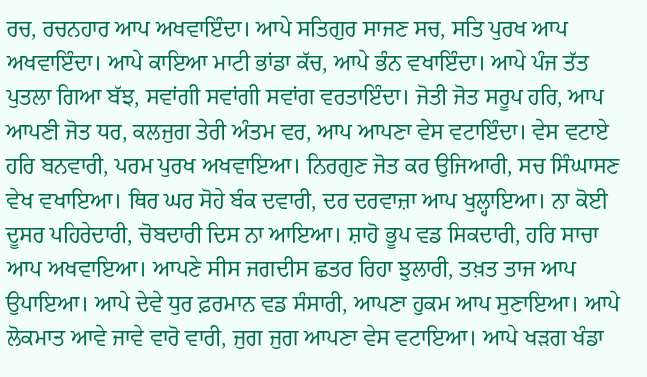ਰਚ, ਰਚਨਹਾਰ ਆਪ ਅਖਵਾਇੰਦਾ। ਆਪੇ ਸਤਿਗੁਰ ਸਾਜਣ ਸਚ, ਸਤਿ ਪੁਰਖ ਆਪ ਅਖਵਾਇੰਦਾ। ਆਪੇ ਕਾਇਆ ਮਾਟੀ ਭਾਂਡਾ ਕੱਚ, ਆਪੇ ਭੰਨ ਵਖਾਇੰਦਾ। ਆਪੇ ਪੰਜ ਤੱਤ ਪੁਤਲਾ ਗਿਆ ਬੱਝ, ਸਵਾਂਗੀ ਸਵਾਂਗੀ ਸਵਾਂਗ ਵਰਤਾਇੰਦਾ। ਜੋਤੀ ਜੋਤ ਸਰੂਪ ਹਰਿ, ਆਪ ਆਪਣੀ ਜੋਤ ਧਰ, ਕਲਜੁਗ ਤੇਰੀ ਅੰਤਮ ਵਰ, ਆਪ ਆਪਣਾ ਵੇਸ ਵਟਾਇੰਦਾ। ਵੇਸ ਵਟਾਏ ਹਰਿ ਬਨਵਾਰੀ, ਪਰਮ ਪੁਰਖ ਅਖਵਾਇਆ। ਨਿਰਗੁਣ ਜੋਤ ਕਰ ਉਜਿਆਰੀ, ਸਚ ਸਿੰਘਾਸਣ ਵੇਖ ਵਖਾਇਆ। ਥਿਰ ਘਰ ਸੋਹੇ ਬੰਕ ਦਵਾਰੀ, ਦਰ ਦਰਵਾਜ਼ਾ ਆਪ ਖੁਲ੍ਹਾਇਆ। ਨਾ ਕੋਈ ਦੂਸਰ ਪਹਿਰੇਦਾਰੀ, ਚੋਬਦਾਰੀ ਦਿਸ ਨਾ ਆਇਆ। ਸ਼ਾਹੋ ਭੂਪ ਵਡ ਸਿਕਦਾਰੀ, ਹਰਿ ਸਾਚਾ ਆਪ ਅਖਵਾਇਆ। ਆਪਣੇ ਸੀਸ ਜਗਦੀਸ ਛਤਰ ਰਿਹਾ ਝੁਲਾਰੀ, ਤਖ਼ਤ ਤਾਜ ਆਪ ਉਪਾਇਆ। ਆਪੇ ਦੇਵੇ ਧੁਰ ਫ਼ਰਮਾਨ ਵਡ ਸੰਸਾਰੀ, ਆਪਣਾ ਹੁਕਮ ਆਪ ਸੁਣਾਇਆ। ਆਪੇ ਲੋਕਮਾਤ ਆਵੇ ਜਾਵੇ ਵਾਰੋ ਵਾਰੀ, ਜੁਗ ਜੁਗ ਆਪਣਾ ਵੇਸ ਵਟਾਇਆ। ਆਪੇ ਖੜਗ ਖੰਡਾ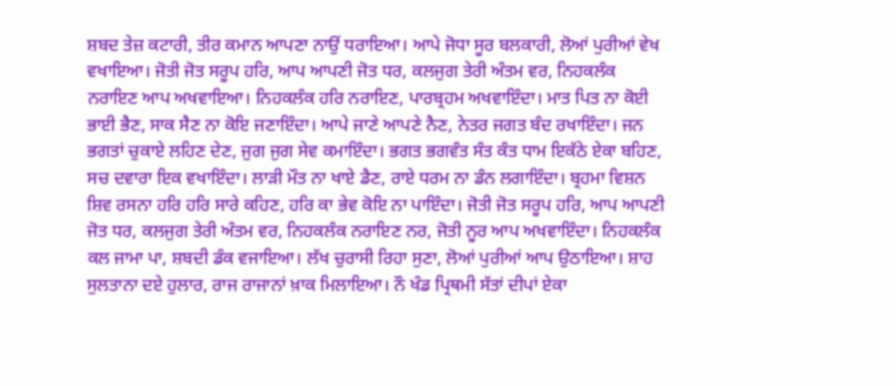ਸ਼ਬਦ ਤੇਜ਼ ਕਟਾਰੀ, ਤੀਰ ਕਮਾਨ ਆਪਣਾ ਨਾਉਂ ਧਰਾਇਆ। ਆਪੇ ਜੋਧਾ ਸੂਰ ਬਲਕਾਰੀ, ਲੋਆਂ ਪੁਰੀਆਂ ਵੇਖ ਵਖਾਇਆ। ਜੋਤੀ ਜੋਤ ਸਰੂਪ ਹਰਿ, ਆਪ ਆਪਣੀ ਜੋਤ ਧਰ, ਕਲਜੁਗ ਤੇਰੀ ਅੰਤਮ ਵਰ, ਨਿਹਕਲੰਕ ਨਰਾਇਣ ਆਪ ਅਖਵਾਇਆ। ਨਿਹਕਲੰਕ ਹਰਿ ਨਰਾਇਣ, ਪਾਰਬ੍ਰਹਮ ਅਖਵਾਇੰਦਾ। ਮਾਤ ਪਿਤ ਨਾ ਕੋਈ ਭਾਈ ਭੈਣ, ਸਾਕ ਸੈਣ ਨਾ ਕੋਇ ਜਣਾਇੰਦਾ। ਆਪੇ ਜਾਣੇ ਆਪਣੇ ਨੈਣ, ਨੇਤਰ ਜਗਤ ਬੰਦ ਰਖਾਇੰਦਾ। ਜਨ ਭਗਤਾਂ ਚੁਕਾਏ ਲਹਿਣ ਦੇਣ, ਜੁਗ ਜੁਗ ਸੇਵ ਕਮਾਇੰਦਾ। ਭਗਤ ਭਗਵੰਤ ਸੰਤ ਕੰਤ ਧਾਮ ਇਕੱਠੇ ਏਕਾ ਬਹਿਣ, ਸਚ ਦਵਾਰਾ ਇਕ ਵਖਾਇੰਦਾ। ਲਾੜੀ ਮੌਤ ਨਾ ਖਾਏ ਡੈਣ, ਰਾਏ ਧਰਮ ਨਾ ਡੰਨ ਲਗਾਇੰਦਾ। ਬ੍ਰਹਮਾ ਵਿਸ਼ਨ ਸ਼ਿਵ ਰਸਨਾ ਹਰਿ ਹਰਿ ਸਾਰੇ ਕਹਿਣ, ਹਰਿ ਕਾ ਭੇਵ ਕੋਇ ਨਾ ਪਾਇੰਦਾ। ਜੋਤੀ ਜੋਤ ਸਰੂਪ ਹਰਿ, ਆਪ ਆਪਣੀ ਜੋਤ ਧਰ, ਕਲਜੁਗ ਤੇਰੀ ਅੰਤਮ ਵਰ, ਨਿਹਕਲੰਕ ਨਰਾਇਣ ਨਰ, ਜੋਤੀ ਨੂਰ ਆਪ ਅਖਵਾਇੰਦਾ। ਨਿਹਕਲੰਕ ਕਲ ਜਾਮਾ ਪਾ, ਸ਼ਬਦੀ ਡੰਕ ਵਜਾਇਆ। ਲੱਖ ਚੁਰਾਸੀ ਰਿਹਾ ਸੁਣਾ, ਲੋਆਂ ਪੁਰੀਆਂ ਆਪ ਉਠਾਇਆ। ਸ਼ਾਹ ਸੁਲਤਾਨਾ ਦਏ ਹੁਲਾਰ, ਰਾਜ ਰਾਜਾਨਾਂ ਖ਼ਾਕ ਮਿਲਾਇਆ। ਨੌ ਖੰਡ ਪ੍ਰਿਥਮੀ ਸੱਤਾਂ ਦੀਪਾਂ ਏਕਾ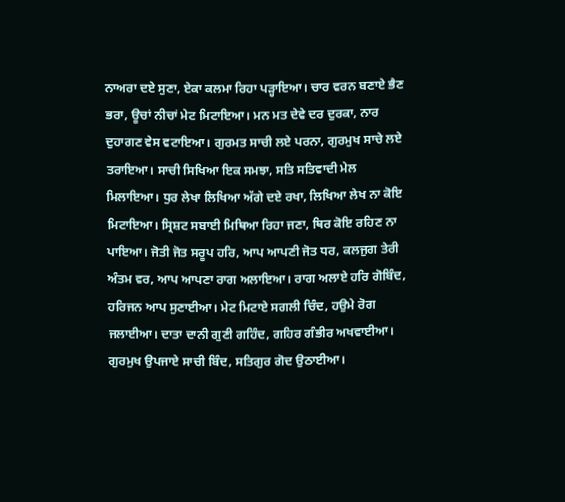ਨਾਅਰਾ ਦਏ ਸੁਣਾ, ਏਕਾ ਕਲਮਾ ਰਿਹਾ ਪੜ੍ਹਾਇਆ। ਚਾਰ ਵਰਨ ਬਣਾਏ ਭੈਣ ਭਰਾ, ਊਚਾਂ ਨੀਚਾਂ ਮੇਟ ਮਿਟਾਇਆ। ਮਨ ਮਤ ਦੇਵੇ ਦਰ ਦੁਰਕਾ, ਨਾਰ ਦੁਹਾਗਣ ਵੇਸ ਵਟਾਇਆ। ਗੁਰਮਤ ਸਾਚੀ ਲਏ ਪਰਨਾ, ਗੁਰਮੁਖ ਸਾਚੇ ਲਏ ਤਰਾਇਆ। ਸਾਚੀ ਸਿਖਿਆ ਇਕ ਸਮਝਾ, ਸਤਿ ਸਤਿਵਾਦੀ ਮੇਲ ਮਿਲਾਇਆ। ਧੁਰ ਲੇਖਾ ਲਿਖਿਆ ਅੱਗੇ ਦਏ ਰਖਾ, ਲਿਖਿਆ ਲੇਖ ਨਾ ਕੋਇ ਮਿਟਾਇਆ। ਸ੍ਰਿਸ਼ਟ ਸਬਾਈ ਮਿਥਿਆ ਰਿਹਾ ਜਣਾ, ਥਿਰ ਕੋਇ ਰਹਿਣ ਨਾ ਪਾਇਆ। ਜੋਤੀ ਜੋਤ ਸਰੂਪ ਹਰਿ, ਆਪ ਆਪਣੀ ਜੋਤ ਧਰ, ਕਲਜੁਗ ਤੇਰੀ ਅੰਤਮ ਵਰ, ਆਪ ਆਪਣਾ ਰਾਗ ਅਲਾਇਆ। ਰਾਗ ਅਲਾਏ ਹਰਿ ਗੋਬਿੰਦ, ਹਰਿਜਨ ਆਪ ਸੁਣਾਈਆ। ਮੇਟ ਮਿਟਾਏ ਸਗਲੀ ਚਿੰਦ, ਹਉਮੇ ਰੋਗ ਜਲਾਈਆ। ਦਾਤਾ ਦਾਨੀ ਗੁਣੀ ਗਹਿੰਦ, ਗਹਿਰ ਗੰਭੀਰ ਅਖਵਾਈਆ। ਗੁਰਮੁਖ ਉਪਜਾਏ ਸਾਚੀ ਬਿੰਦ, ਸਤਿਗੁਰ ਗੋਦ ਉਠਾਈਆ।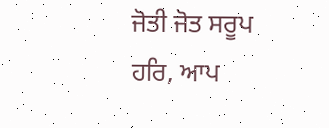ਜੋਤੀ ਜੋਤ ਸਰੂਪ ਹਰਿ, ਆਪ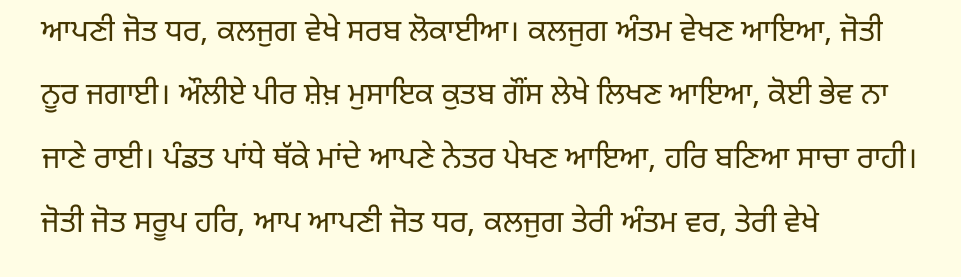ਆਪਣੀ ਜੋਤ ਧਰ, ਕਲਜੁਗ ਵੇਖੇ ਸਰਬ ਲੋਕਾਈਆ। ਕਲਜੁਗ ਅੰਤਮ ਵੇਖਣ ਆਇਆ, ਜੋਤੀ ਨੂਰ ਜਗਾਈ। ਔਲੀਏ ਪੀਰ ਸ਼ੇਖ਼ ਮੁਸਾਇਕ ਕੁਤਬ ਗੌਂਸ ਲੇਖੇ ਲਿਖਣ ਆਇਆ, ਕੋਈ ਭੇਵ ਨਾ ਜਾਣੇ ਰਾਈ। ਪੰਡਤ ਪਾਂਧੇ ਥੱਕੇ ਮਾਂਦੇ ਆਪਣੇ ਨੇਤਰ ਪੇਖਣ ਆਇਆ, ਹਰਿ ਬਣਿਆ ਸਾਚਾ ਰਾਹੀ। ਜੋਤੀ ਜੋਤ ਸਰੂਪ ਹਰਿ, ਆਪ ਆਪਣੀ ਜੋਤ ਧਰ, ਕਲਜੁਗ ਤੇਰੀ ਅੰਤਮ ਵਰ, ਤੇਰੀ ਵੇਖੇ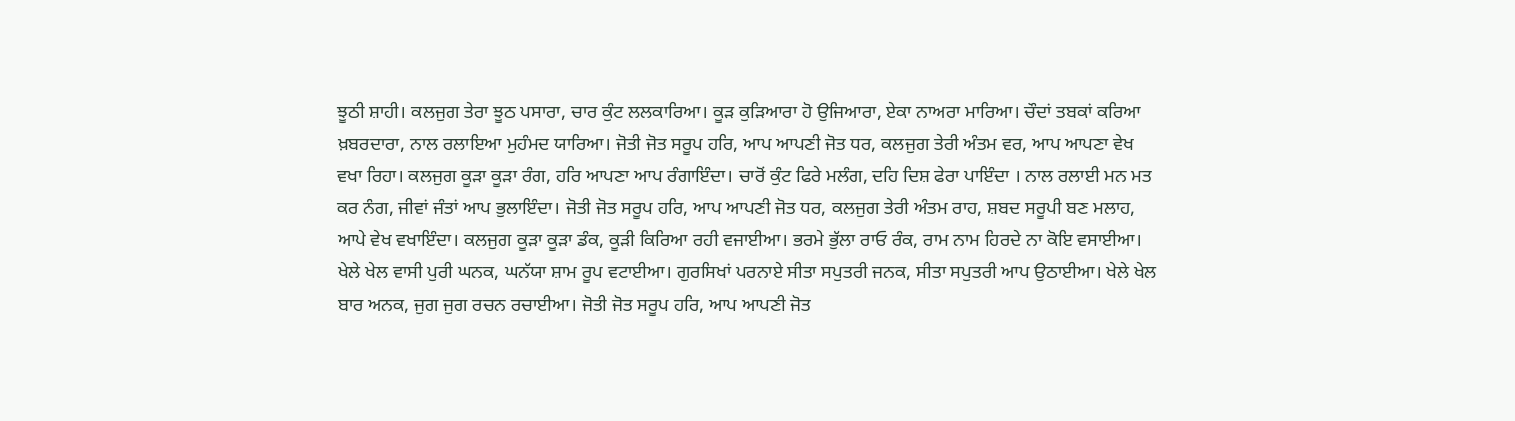ਝੂਠੀ ਸ਼ਾਹੀ। ਕਲਜੁਗ ਤੇਰਾ ਝੂਠ ਪਸਾਰਾ, ਚਾਰ ਕੁੰਟ ਲਲਕਾਰਿਆ। ਕੂੜ ਕੁੜਿਆਰਾ ਹੋ ਉਜਿਆਰਾ, ਏਕਾ ਨਾਅਰਾ ਮਾਰਿਆ। ਚੌਦਾਂ ਤਬਕਾਂ ਕਰਿਆ ਖ਼ਬਰਦਾਰਾ, ਨਾਲ ਰਲਾਇਆ ਮੁਹੰਮਦ ਯਾਰਿਆ। ਜੋਤੀ ਜੋਤ ਸਰੂਪ ਹਰਿ, ਆਪ ਆਪਣੀ ਜੋਤ ਧਰ, ਕਲਜੁਗ ਤੇਰੀ ਅੰਤਮ ਵਰ, ਆਪ ਆਪਣਾ ਵੇਖ ਵਖਾ ਰਿਹਾ। ਕਲਜੁਗ ਕੂੜਾ ਕੂੜਾ ਰੰਗ, ਹਰਿ ਆਪਣਾ ਆਪ ਰੰਗਾਇੰਦਾ। ਚਾਰੋਂ ਕੁੰਟ ਫਿਰੇ ਮਲੰਗ, ਦਹਿ ਦਿਸ਼ ਫੇਰਾ ਪਾਇੰਦਾ । ਨਾਲ ਰਲਾਈ ਮਨ ਮਤ ਕਰ ਨੰਗ, ਜੀਵਾਂ ਜੰਤਾਂ ਆਪ ਭੁਲਾਇੰਦਾ। ਜੋਤੀ ਜੋਤ ਸਰੂਪ ਹਰਿ, ਆਪ ਆਪਣੀ ਜੋਤ ਧਰ, ਕਲਜੁਗ ਤੇਰੀ ਅੰਤਮ ਰਾਹ, ਸ਼ਬਦ ਸਰੂਪੀ ਬਣ ਮਲਾਹ, ਆਪੇ ਵੇਖ ਵਖਾਇੰਦਾ। ਕਲਜੁਗ ਕੂੜਾ ਕੂੜਾ ਡੰਕ, ਕੂੜੀ ਕਿਰਿਆ ਰਹੀ ਵਜਾਈਆ। ਭਰਮੇ ਭੁੱਲਾ ਰਾਓ ਰੰਕ, ਰਾਮ ਨਾਮ ਹਿਰਦੇ ਨਾ ਕੋਇ ਵਸਾਈਆ। ਖੇਲੇ ਖੇਲ ਵਾਸੀ ਪੁਰੀ ਘਨਕ, ਘਨੱਯਾ ਸ਼ਾਮ ਰੂਪ ਵਟਾਈਆ। ਗੁਰਸਿਖਾਂ ਪਰਨਾਏ ਸੀਤਾ ਸਪੁਤਰੀ ਜਨਕ, ਸੀਤਾ ਸਪੁਤਰੀ ਆਪ ਉਠਾਈਆ। ਖੇਲੇ ਖੇਲ ਬਾਰ ਅਨਕ, ਜੁਗ ਜੁਗ ਰਚਨ ਰਚਾਈਆ। ਜੋਤੀ ਜੋਤ ਸਰੂਪ ਹਰਿ, ਆਪ ਆਪਣੀ ਜੋਤ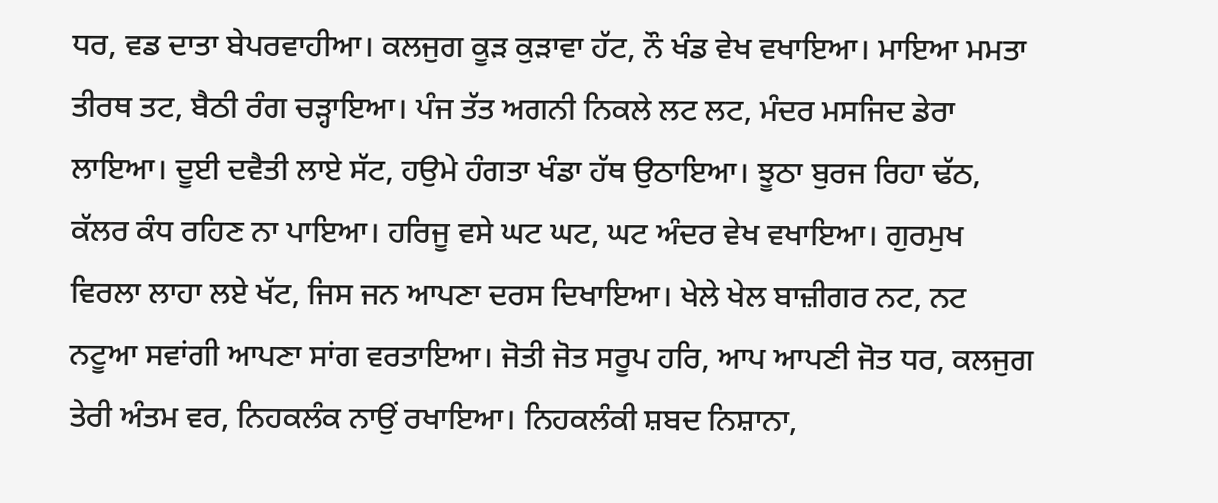ਧਰ, ਵਡ ਦਾਤਾ ਬੇਪਰਵਾਹੀਆ। ਕਲਜੁਗ ਕੂੜ ਕੁੜਾਵਾ ਹੱਟ, ਨੌ ਖੰਡ ਵੇਖ ਵਖਾਇਆ। ਮਾਇਆ ਮਮਤਾ ਤੀਰਥ ਤਟ, ਬੈਠੀ ਰੰਗ ਚੜ੍ਹਾਇਆ। ਪੰਜ ਤੱਤ ਅਗਨੀ ਨਿਕਲੇ ਲਟ ਲਟ, ਮੰਦਰ ਮਸਜਿਦ ਡੇਰਾ ਲਾਇਆ। ਦੂਈ ਦਵੈਤੀ ਲਾਏ ਸੱਟ, ਹਉਮੇ ਹੰਗਤਾ ਖੰਡਾ ਹੱਥ ਉਠਾਇਆ। ਝੂਠਾ ਬੁਰਜ ਰਿਹਾ ਢੱਠ, ਕੱਲਰ ਕੰਧ ਰਹਿਣ ਨਾ ਪਾਇਆ। ਹਰਿਜੂ ਵਸੇ ਘਟ ਘਟ, ਘਟ ਅੰਦਰ ਵੇਖ ਵਖਾਇਆ। ਗੁਰਮੁਖ ਵਿਰਲਾ ਲਾਹਾ ਲਏ ਖੱਟ, ਜਿਸ ਜਨ ਆਪਣਾ ਦਰਸ ਦਿਖਾਇਆ। ਖੇਲੇ ਖੇਲ ਬਾਜ਼ੀਗਰ ਨਟ, ਨਟ ਨਟੂਆ ਸਵਾਂਗੀ ਆਪਣਾ ਸਾਂਗ ਵਰਤਾਇਆ। ਜੋਤੀ ਜੋਤ ਸਰੂਪ ਹਰਿ, ਆਪ ਆਪਣੀ ਜੋਤ ਧਰ, ਕਲਜੁਗ ਤੇਰੀ ਅੰਤਮ ਵਰ, ਨਿਹਕਲੰਕ ਨਾਉਂ ਰਖਾਇਆ। ਨਿਹਕਲੰਕੀ ਸ਼ਬਦ ਨਿਸ਼ਾਨਾ,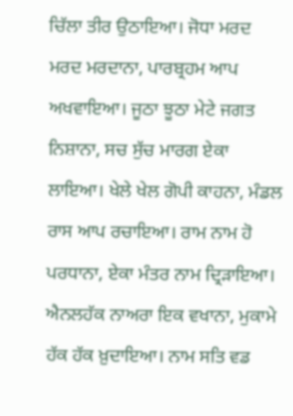ਚਿੱਲਾ ਤੀਰ ਉਠਾਇਆ। ਜੋਧਾ ਮਰਦ ਮਰਦ ਮਰਦਾਨਾ, ਪਾਰਬ੍ਰਹਮ ਆਪ ਅਖਵਾਇਆ। ਜੂਠਾ ਝੂਠਾ ਮੇਟੇ ਜਗਤ ਨਿਸ਼ਾਨਾ, ਸਚ ਸੁੱਚ ਮਾਰਗ ਏਕਾ ਲਾਇਆ। ਖੇਲੇ ਖੇਲ ਗੋਪੀ ਕਾਹਨਾ, ਮੰਡਲ ਰਾਸ ਆਪ ਰਚਾਇਆ। ਰਾਮ ਨਾਮ ਹੋ ਪਰਧਾਨਾ, ਏਕਾ ਮੰਤਰ ਨਾਮ ਦ੍ਰਿੜਾਇਆ। ਐਨਲਹੱਕ ਨਾਅਰਾ ਇਕ ਵਖਾਨਾ, ਮੁਕਾਮੇ ਹੱਕ ਹੱਕ ਖ਼ੁਦਾਇਆ। ਨਾਮ ਸਤਿ ਵਡ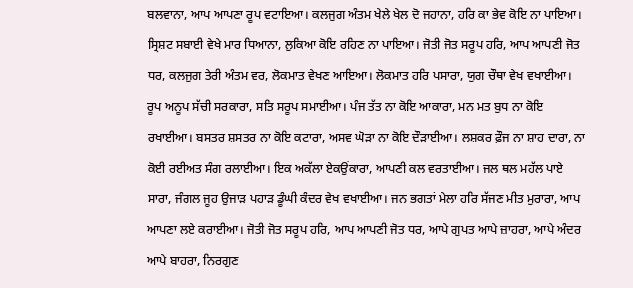ਬਲਵਾਨਾ, ਆਪ ਆਪਣਾ ਰੂਪ ਵਟਾਇਆ। ਕਲਜੁਗ ਅੰਤਮ ਖੇਲੇ ਖੇਲ ਦੋ ਜਹਾਨਾ, ਹਰਿ ਕਾ ਭੇਵ ਕੋਇ ਨਾ ਪਾਇਆ। ਸ੍ਰਿਸ਼ਟ ਸਬਾਈ ਵੇਖੇ ਮਾਰ ਧਿਆਨਾ, ਲੁਕਿਆ ਕੋਇ ਰਹਿਣ ਨਾ ਪਾਇਆ। ਜੋਤੀ ਜੋਤ ਸਰੂਪ ਹਰਿ, ਆਪ ਆਪਣੀ ਜੋਤ ਧਰ, ਕਲਜੁਗ ਤੇਰੀ ਅੰਤਮ ਵਰ, ਲੋਕਮਾਤ ਵੇਖਣ ਆਇਆ। ਲੋਕਮਾਤ ਹਰਿ ਪਸਾਰਾ, ਯੁਗ ਚੌਥਾ ਵੇਖ ਵਖਾਈਆ। ਰੂਪ ਅਨੂਪ ਸੱਚੀ ਸਰਕਾਰਾ, ਸਤਿ ਸਰੂਪ ਸਮਾਈਆ। ਪੰਜ ਤੱਤ ਨਾ ਕੋਇ ਆਕਾਰਾ, ਮਨ ਮਤ ਬੁਧ ਨਾ ਕੋਇ ਰਖਾਈਆ। ਬਸਤਰ ਸ਼ਸਤਰ ਨਾ ਕੋਇ ਕਟਾਰਾ, ਅਸਵ ਘੋੜਾ ਨਾ ਕੋਇ ਦੌੜਾਈਆ। ਲਸ਼ਕਰ ਫ਼ੌਜ ਨਾ ਸ਼ਾਹ ਦਾਰਾ, ਨਾ ਕੋਈ ਰਈਅਤ ਸੰਗ ਰਲਾਈਆ। ਇਕ ਅਕੱਲਾ ਏਕਉਂਕਾਰਾ, ਆਪਣੀ ਕਲ ਵਰਤਾਈਆ। ਜਲ ਥਲ ਮਹੱਲ ਪਾਏ ਸਾਰਾ, ਜੰਗਲ ਜੂਹ ਉਜਾੜ ਪਹਾੜ ਡੂੰਘੀ ਕੰਦਰ ਵੇਖ ਵਖਾਈਆ। ਜਨ ਭਗਤਾਂ ਮੇਲਾ ਹਰਿ ਸੱਜਣ ਮੀਤ ਮੁਰਾਰਾ, ਆਪ ਆਪਣਾ ਲਏ ਕਰਾਈਆ। ਜੋਤੀ ਜੋਤ ਸਰੂਪ ਹਰਿ, ਆਪ ਆਪਣੀ ਜੋਤ ਧਰ, ਆਪੇ ਗੁਪਤ ਆਪੇ ਜ਼ਾਹਰਾ, ਆਪੇ ਅੰਦਰ ਆਪੇ ਬਾਹਰਾ, ਨਿਰਗੁਣ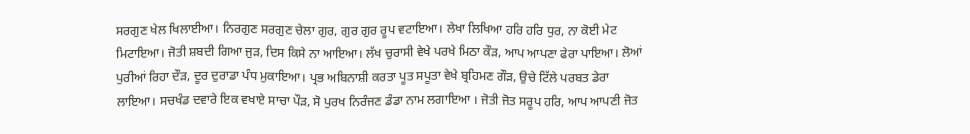ਸਰਗੁਣ ਖੇਲ ਖਿਲਾਈਆ। ਨਿਰਗੁਣ ਸਰਗੁਣ ਚੇਲਾ ਗੁਰ, ਗੁਰ ਗੁਰ ਰੂਪ ਵਟਾਇਆ। ਲੇਖਾ ਲਿਖਿਆ ਹਰਿ ਹਰਿ ਧੁਰ, ਨਾ ਕੋਈ ਮੇਟ ਮਿਟਾਇਆ। ਜੋਤੀ ਸ਼ਬਦੀ ਗਿਆ ਜੁੜ, ਦਿਸ ਕਿਸੇ ਨਾ ਆਇਆ। ਲੱਖ ਚੁਰਾਸੀ ਵੇਖੇ ਪਰਖੇ ਮਿਠਾ ਕੌੜ, ਆਪ ਆਪਣਾ ਫੇਰਾ ਪਾਇਆ। ਲੋਆਂ ਪੁਰੀਆਂ ਰਿਹਾ ਦੌੜ, ਦੂਰ ਦੁਰਾਡਾ ਪੰਧ ਮੁਕਾਇਆ। ਪ੍ਰਭ ਅਬਿਨਾਸ਼ੀ ਕਰਤਾ ਪੂਤ ਸਪੂਤਾ ਵੇਖੇ ਬ੍ਰਹਿਮਣ ਗੌੜ, ਉਚੇ ਟਿੱਲੇ ਪਰਬਤ ਡੇਰਾ ਲਾਇਆ। ਸਚਖੰਡ ਦਵਾਰੇ ਇਕ ਵਖਾਏ ਸਾਚਾ ਪੌੜ, ਸੋ ਪੁਰਖ ਨਿਰੰਜਣ ਡੰਡਾ ਨਾਮ ਲਗਾਇਆ । ਜੋਤੀ ਜੋਤ ਸਰੂਪ ਹਰਿ, ਆਪ ਆਪਣੀ ਜੋਤ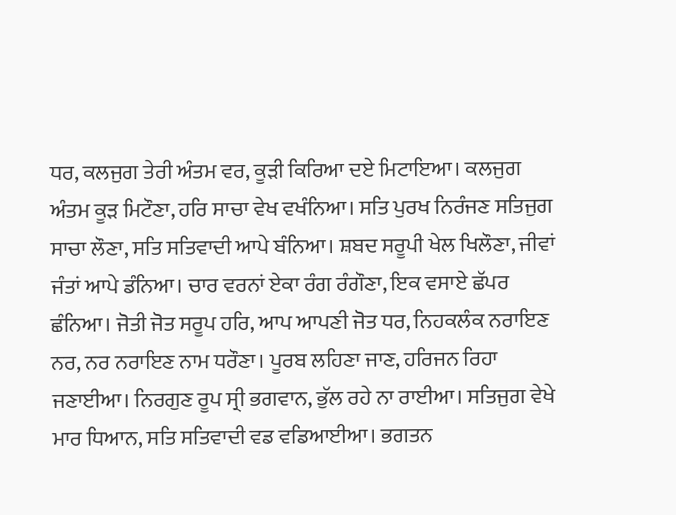ਧਰ, ਕਲਜੁਗ ਤੇਰੀ ਅੰਤਮ ਵਰ, ਕੂੜੀ ਕਿਰਿਆ ਦਏ ਮਿਟਾਇਆ। ਕਲਜੁਗ ਅੰਤਮ ਕੂੜ ਮਿਟੌਣਾ, ਹਰਿ ਸਾਚਾ ਵੇਖ ਵਖੰਨਿਆ। ਸਤਿ ਪੁਰਖ ਨਿਰੰਜਣ ਸਤਿਜੁਗ ਸਾਚਾ ਲੌਣਾ, ਸਤਿ ਸਤਿਵਾਦੀ ਆਪੇ ਬੰਨਿਆ। ਸ਼ਬਦ ਸਰੂਪੀ ਖੇਲ ਖਿਲੌਣਾ, ਜੀਵਾਂ ਜੰਤਾਂ ਆਪੇ ਡੰਨਿਆ। ਚਾਰ ਵਰਨਾਂ ਏਕਾ ਰੰਗ ਰੰਗੌਣਾ, ਇਕ ਵਸਾਏ ਛੱਪਰ ਛੰਨਿਆ। ਜੋਤੀ ਜੋਤ ਸਰੂਪ ਹਰਿ, ਆਪ ਆਪਣੀ ਜੋਤ ਧਰ, ਨਿਹਕਲੰਕ ਨਰਾਇਣ ਨਰ, ਨਰ ਨਰਾਇਣ ਨਾਮ ਧਰੌਣਾ। ਪੂਰਬ ਲਹਿਣਾ ਜਾਣ, ਹਰਿਜਨ ਰਿਹਾ ਜਣਾਈਆ। ਨਿਰਗੁਣ ਰੂਪ ਸ੍ਰੀ ਭਗਵਾਨ, ਭੁੱਲ ਰਹੇ ਨਾ ਰਾਈਆ। ਸਤਿਜੁਗ ਵੇਖੇ ਮਾਰ ਧਿਆਨ, ਸਤਿ ਸਤਿਵਾਦੀ ਵਡ ਵਡਿਆਈਆ। ਭਗਤਨ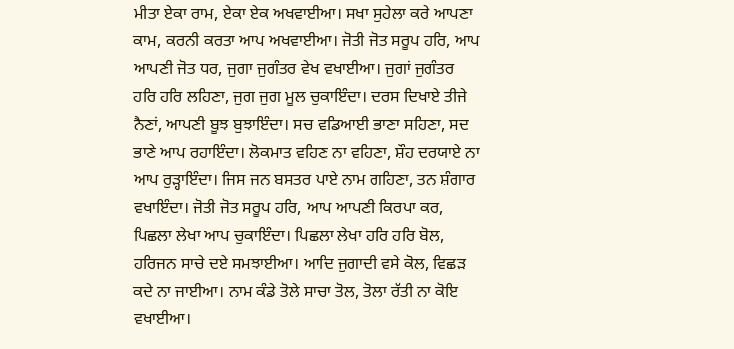ਮੀਤਾ ਏਕਾ ਰਾਮ, ਏਕਾ ਏਕ ਅਖਵਾਈਆ। ਸਖਾ ਸੁਹੇਲਾ ਕਰੇ ਆਪਣਾ ਕਾਮ, ਕਰਨੀ ਕਰਤਾ ਆਪ ਅਖਵਾਈਆ। ਜੋਤੀ ਜੋਤ ਸਰੂਪ ਹਰਿ, ਆਪ ਆਪਣੀ ਜੋਤ ਧਰ, ਜੁਗਾ ਜੁਗੰਤਰ ਵੇਖ ਵਖਾਈਆ। ਜੁਗਾਂ ਜੁਗੰਤਰ ਹਰਿ ਹਰਿ ਲਹਿਣਾ, ਜੁਗ ਜੁਗ ਮੂਲ ਚੁਕਾਇੰਦਾ। ਦਰਸ ਦਿਖਾਏ ਤੀਜੇ ਨੈਣਾਂ, ਆਪਣੀ ਬੂਝ ਬੁਝਾਇੰਦਾ। ਸਚ ਵਡਿਆਈ ਭਾਣਾ ਸਹਿਣਾ, ਸਦ ਭਾਣੇ ਆਪ ਰਹਾਇੰਦਾ। ਲੋਕਮਾਤ ਵਹਿਣ ਨਾ ਵਹਿਣਾ, ਸ਼ੌਹ ਦਰਯਾਏ ਨਾ ਆਪ ਰੁੜ੍ਹਾਇੰਦਾ। ਜਿਸ ਜਨ ਬਸਤਰ ਪਾਏ ਨਾਮ ਗਹਿਣਾ, ਤਨ ਸ਼ੰਗਾਰ ਵਖਾਇੰਦਾ। ਜੋਤੀ ਜੋਤ ਸਰੂਪ ਹਰਿ, ਆਪ ਆਪਣੀ ਕਿਰਪਾ ਕਰ, ਪਿਛਲਾ ਲੇਖਾ ਆਪ ਚੁਕਾਇੰਦਾ। ਪਿਛਲਾ ਲੇਖਾ ਹਰਿ ਹਰਿ ਬੋਲ, ਹਰਿਜਨ ਸਾਚੇ ਦਏ ਸਮਝਾਈਆ। ਆਦਿ ਜੁਗਾਦੀ ਵਸੇ ਕੋਲ, ਵਿਛੜ ਕਦੇ ਨਾ ਜਾਈਆ। ਨਾਮ ਕੰਡੇ ਤੋਲੇ ਸਾਚਾ ਤੋਲ, ਤੋਲਾ ਰੱਤੀ ਨਾ ਕੋਇ ਵਖਾਈਆ।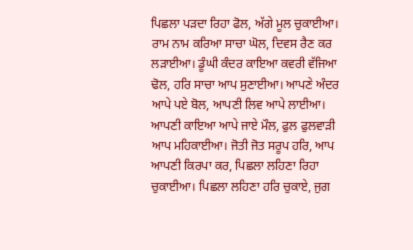ਪਿਛਲਾ ਪੜਦਾ ਰਿਹਾ ਫੋਲ, ਅੱਗੇ ਮੂਲ ਚੁਕਾਈਆ। ਰਾਮ ਨਾਮ ਕਰਿਆ ਸਾਚਾ ਘੋਲ, ਦਿਵਸ ਰੈਣ ਕਰ ਲੜਾਈਆ। ਡੂੰਘੀ ਕੰਦਰ ਕਾਇਆ ਕਵਰੀ ਵੱਜਿਆ ਢੋਲ, ਹਰਿ ਸਾਚਾ ਆਪ ਸੁਣਾਈਆ। ਆਪਣੇ ਅੰਦਰ ਆਪੇ ਪਏ ਬੋਲ, ਆਪਣੀ ਲਿਵ ਆਪੇ ਲਾਈਆ। ਆਪਣੀ ਕਾਇਆ ਆਪੇ ਜਾਏ ਮੌਲ, ਫੁਲ ਫੁਲਵਾੜੀ ਆਪ ਮਹਿਕਾਈਆ। ਜੋਤੀ ਜੋਤ ਸਰੂਪ ਹਰਿ, ਆਪ ਆਪਣੀ ਕਿਰਪਾ ਕਰ, ਪਿਛਲਾ ਲਹਿਣਾ ਰਿਹਾ ਚੁਕਾਈਆ। ਪਿਛਲਾ ਲਹਿਣਾ ਹਰਿ ਚੁਕਾਏ, ਜੁਗ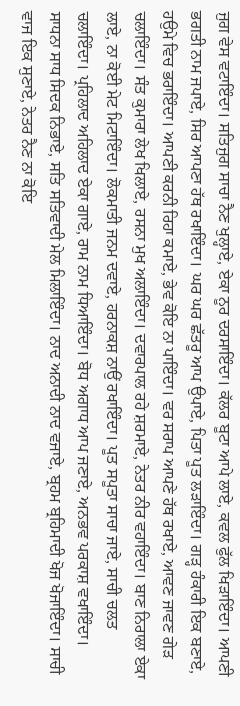ਜੁਗ ਵੇਸ ਵਟਾਇੰਦਾ। ਸਤਿਜੁਗ ਸਾਚਾ ਨੈਣ ਖੁਲ੍ਹਾਏ, ਏਕਾ ਨੂਰ ਦਰਸਾਇੰਦਾ। ਕੱਲਰ ਬੂਟਾ ਆਪੇ ਲਾਏ, ਕਵਲ ਫੁੱਲ ਖਿੜਾਇੰਦਾ। ਆਪਣੀ ਭਗਤੀ ਨਾਮ ਜਪਾਏ, ਸਿਰ ਆਪਣਾ ਹੱਥ ਰਖਾਇੰਦਾ। ਘਰ ਘਰ ਛੱਤਰੂ ਆਪ ਉਪਾਏ, ਪਿਤਾ ਪੂਤ ਲੜਾਇੰਦਾ। ਗੜ੍ਹ ਹੰਕਾਰੀ ਇਕ ਬਣਾਏ, ਹਉਮੇ ਵਿਚ ਭਰਾਇੰਦਾ। ਆਪਣੀ ਕਰਨੀ ਰਿਹਾ ਕਮਾਏ, ਭੇਵ ਕੋਇ ਨਾ ਪਾਇੰਦਾ। ਵਰ ਸਰਾਪ ਆਪਣੇ ਹੱਥ ਰਖਾਏ, ਆਵਣ ਜਾਵਣ ਗੇੜ ਚਲਾਇੰਦਾ। ਸੰਤ ਕੁਮਾਰਾ ਲੇਖ ਖਿਲਾਏ, ਰਸਨਾ ਮੁਖ ਅਲਾਇੰਦਾ। ਦਵਾਰਪਾਲ ਰਹੇ ਸ਼ਰਮਾਏ, ਨੇਤਰ ਨੀਰ ਵਹਾਇੰਦਾ। ਬਾਣ ਨਿਰਾਲਾ ਏਕਾ ਲਾਏ, ਨਾ ਕੋਈ ਮੇਟ ਮਿਟਾਇੰਦਾ। ਲੋਕਮਾਤੀ ਜਨਮ ਦਵਾਏ, ਹਰਨਾਕਸ਼ ਨਾਉਂ ਰਖਾਇੰਦਾ। ਪੂਤ ਸਪੂਤਾ ਸਾਚਾ ਜਾਏ, ਸਾਚੀ ਚਲਤ ਚਲਾਇੰਦਾ। ਪ੍ਰਹਿਲਾਦ ਅਹਿਲਾਦ ਏਕਾ ਗਾਏ, ਰਾਮ ਨਾਮ ਧਿਆਇੰਦਾ। ਬੋਧ ਅਗਾਧ ਆਪ ਜਣਾਏ, ਅਨਭਵ ਪਰਕਾਸ਼ ਵਖਾਇੰਦਾ। ਸਾਧਨਾ ਸਾਧ ਸਿਦਕ ਨਿਭਾਏ, ਸਤਿ ਸਤਿਵਾਦੀ ਮੇਲ ਮਿਲਾਇੰਦਾ। ਨਾਦ ਅਨਾਦੀ ਨਾਦ ਵਜਾਏ, ਬ੍ਰਹਮ ਬ੍ਰਹਿਮਾਦੀ ਖੋਜ ਖੋਜਾਇੰਦਾ। ਸਾਚੀ ਵਾਜ ਇਕ ਸੁਣਾਏ, ਨੇਤਰ ਨੈਣ ਨਾ ਕੋਇ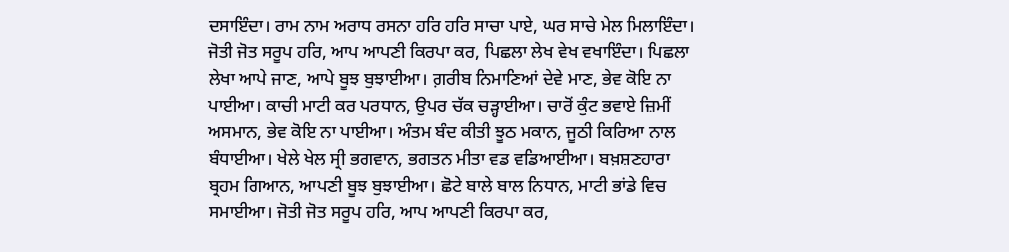ਦਸਾਇੰਦਾ। ਰਾਮ ਨਾਮ ਅਰਾਧ ਰਸਨਾ ਹਰਿ ਹਰਿ ਸਾਚਾ ਪਾਏ, ਘਰ ਸਾਚੇ ਮੇਲ ਮਿਲਾਇੰਦਾ। ਜੋਤੀ ਜੋਤ ਸਰੂਪ ਹਰਿ, ਆਪ ਆਪਣੀ ਕਿਰਪਾ ਕਰ, ਪਿਛਲਾ ਲੇਖ ਵੇਖ ਵਖਾਇੰਦਾ। ਪਿਛਲਾ ਲੇਖਾ ਆਪੇ ਜਾਣ, ਆਪੇ ਬੂਝ ਬੁਝਾਈਆ। ਗ਼ਰੀਬ ਨਿਮਾਣਿਆਂ ਦੇਵੇ ਮਾਣ, ਭੇਵ ਕੋਇ ਨਾ ਪਾਈਆ। ਕਾਚੀ ਮਾਟੀ ਕਰ ਪਰਧਾਨ, ਉਪਰ ਚੱਕ ਚੜ੍ਹਾਈਆ। ਚਾਰੋਂ ਕੁੰਟ ਭਵਾਏ ਜ਼ਿਮੀਂ ਅਸਮਾਨ, ਭੇਵ ਕੋਇ ਨਾ ਪਾਈਆ। ਅੰਤਮ ਬੰਦ ਕੀਤੀ ਝੂਠ ਮਕਾਨ, ਜੂਠੀ ਕਿਰਿਆ ਨਾਲ ਬੰਧਾਈਆ। ਖੇਲੇ ਖੇਲ ਸ੍ਰੀ ਭਗਵਾਨ, ਭਗਤਨ ਮੀਤਾ ਵਡ ਵਡਿਆਈਆ। ਬਖ਼ਸ਼ਣਹਾਰਾ ਬ੍ਰਹਮ ਗਿਆਨ, ਆਪਣੀ ਬੂਝ ਬੁਝਾਈਆ। ਛੋਟੇ ਬਾਲੇ ਬਾਲ ਨਿਧਾਨ, ਮਾਟੀ ਭਾਂਡੇ ਵਿਚ ਸਮਾਈਆ। ਜੋਤੀ ਜੋਤ ਸਰੂਪ ਹਰਿ, ਆਪ ਆਪਣੀ ਕਿਰਪਾ ਕਰ,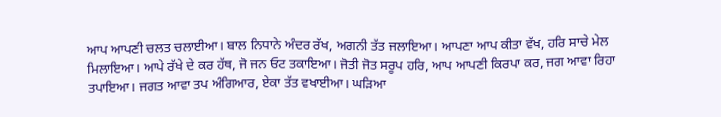ਆਪ ਆਪਣੀ ਚਲਤ ਚਲਾਈਆ। ਬਾਲ ਨਿਧਾਨੇ ਅੰਦਰ ਰੱਖ, ਅਗਨੀ ਤੱਤ ਜਲਾਇਆ। ਆਪਣਾ ਆਪ ਕੀਤਾ ਵੱਖ, ਹਰਿ ਸਾਚੇ ਮੇਲ ਮਿਲਾਇਆ। ਆਪੇ ਰੱਖੇ ਦੇ ਕਰ ਹੱਥ, ਜੋ ਜਨ ਓਟ ਤਕਾਇਆ। ਜੋਤੀ ਜੋਤ ਸਰੂਪ ਹਰਿ, ਆਪ ਆਪਣੀ ਕਿਰਪਾ ਕਰ, ਜਗ ਆਵਾ ਰਿਹਾ ਤਪਾਇਆ। ਜਗਤ ਆਵਾ ਤਪ ਅੰਗਿਆਰ, ਏਕਾ ਤੱਤ ਵਖਾਈਆ। ਘੜਿਆ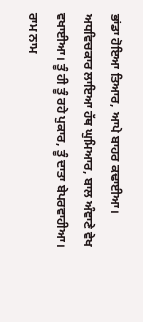ਭਾਂਡਾ ਹੋਇਆ ਤਿਆਰ, ਆਪੇ ਬਾਹਰ ਕਢਾਈਆ। ਅਧਵਿਚਕਾਰ ਲਾਇਆ ਹੱਥ ਘੁਮਿਆਰ, ਬਾਲ ਅੰਞਾਣੇ ਵੇਖ ਵਖਾਈਆ। ਤੂੰ ਹੀ ਤੂੰ ਰਹੇ ਪੁਕਾਰ, ਤੂੰ ਦਾਤਾ ਬੇਪਰਵਾਹੀਆ। ਰਾਮ ਨਾਮ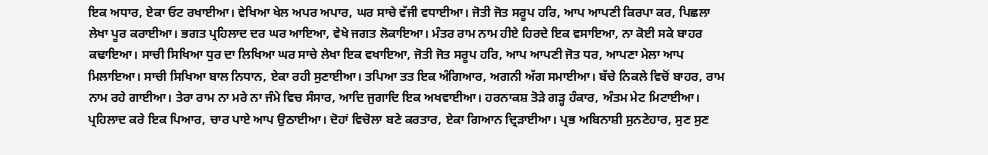ਇਕ ਅਧਾਰ, ਏਕਾ ਓਟ ਰਖਾਈਆ। ਵੇਖਿਆ ਖੇਲ ਅਪਰ ਅਪਾਰ, ਘਰ ਸਾਚੇ ਵੱਜੀ ਵਧਾਈਆ। ਜੋਤੀ ਜੋਤ ਸਰੂਪ ਹਰਿ, ਆਪ ਆਪਣੀ ਕਿਰਪਾ ਕਰ, ਪਿਛਲਾ ਲੇਖਾ ਪੂਰ ਕਰਾਈਆ। ਭਗਤ ਪ੍ਰਹਿਲਾਦ ਦਰ ਘਰ ਆਇਆ, ਵੇਖੇ ਜਗਤ ਲੋਕਾਇਆ। ਮੰਤਰ ਰਾਮ ਨਾਮ ਹੀਏ ਹਿਰਦੇ ਇਕ ਵਸਾਇਆ, ਨਾ ਕੋਈ ਸਕੇ ਬਾਹਰ ਕਢਾਇਆ। ਸਾਚੀ ਸਿਖਿਆ ਧੁਰ ਦਾ ਲਿਖਿਆ ਘਰ ਸਾਚੇ ਲੇਖਾ ਇਕ ਵਖਾਇਆ, ਜੋਤੀ ਜੋਤ ਸਰੂਪ ਹਰਿ, ਆਪ ਆਪਣੀ ਜੋਤ ਧਰ, ਆਪਣਾ ਮੇਲਾ ਆਪ ਮਿਲਾਇਆ। ਸਾਚੀ ਸਿਖਿਆ ਬਾਲ ਨਿਧਾਨ, ਏਕਾ ਰਹੀ ਸੁਣਾਈਆ। ਤਪਿਆ ਤਤ ਇਕ ਅੰਗਿਆਰ, ਅਗਨੀ ਅੱਗ ਸਮਾਈਆ। ਬੱਚੇ ਨਿਕਲੇ ਵਿਚੋਂ ਬਾਹਰ, ਰਾਮ ਨਾਮ ਰਹੇ ਗਾਈਆ। ਤੇਰਾ ਰਾਮ ਨਾ ਮਰੇ ਨਾ ਜੰਮੇ ਵਿਚ ਸੰਸਾਰ, ਆਦਿ ਜੁਗਾਦਿ ਇਕ ਅਖਵਾਈਆ। ਹਰਨਾਕਸ਼ ਤੋੜੇ ਗੜ੍ਹ ਹੰਕਾਰ, ਅੰਤਮ ਮੇਟ ਮਿਟਾਈਆ। ਪ੍ਰਹਿਲਾਦ ਕਰੇ ਇਕ ਪਿਆਰ, ਚਾਰ ਪਾਏ ਆਪ ਉਠਾਈਆ। ਦੋਹਾਂ ਵਿਚੋਲਾ ਬਣੇ ਕਰਤਾਰ, ਏਕਾ ਗਿਆਨ ਦ੍ਰਿੜਾਈਆ। ਪ੍ਰਭ ਅਬਿਨਾਸ਼ੀ ਸੁਨਣੇਹਾਰ, ਸੁਣ ਸੁਣ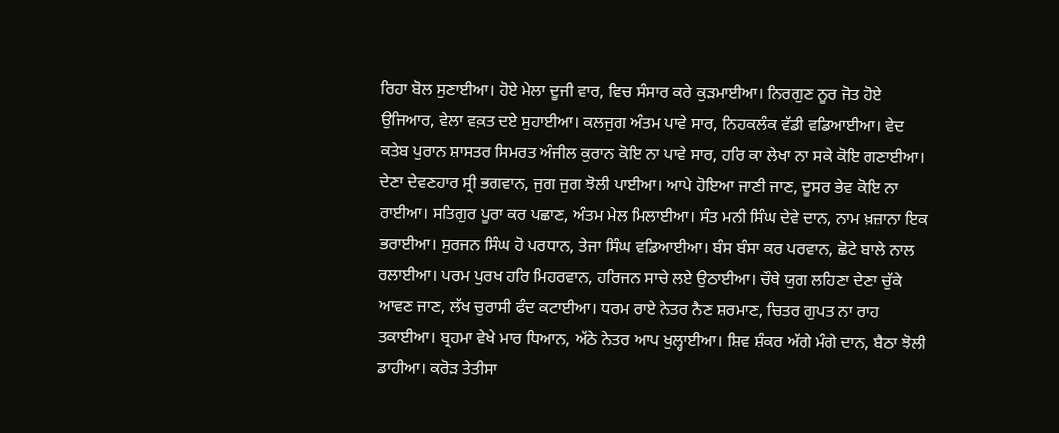ਰਿਹਾ ਬੋਲ ਸੁਣਾਈਆ। ਹੋਏ ਮੇਲਾ ਦੂਜੀ ਵਾਰ, ਵਿਚ ਸੰਸਾਰ ਕਰੇ ਕੁੜਮਾਈਆ। ਨਿਰਗੁਣ ਨੂਰ ਜੋਤ ਹੋਏ ਉਜਿਆਰ, ਵੇਲਾ ਵਕ਼ਤ ਦਏ ਸੁਹਾਈਆ। ਕਲਜੁਗ ਅੰਤਮ ਪਾਵੇ ਸਾਰ, ਨਿਹਕਲੰਕ ਵੱਡੀ ਵਡਿਆਈਆ। ਵੇਦ ਕਤੇਬ ਪੁਰਾਨ ਸ਼ਾਸਤਰ ਸਿਮਰਤ ਅੰਜੀਲ ਕੁਰਾਨ ਕੋਇ ਨਾ ਪਾਵੇ ਸਾਰ, ਹਰਿ ਕਾ ਲੇਖਾ ਨਾ ਸਕੇ ਕੋਇ ਗਣਾਈਆ। ਦੇਣਾ ਦੇਵਣਹਾਰ ਸ੍ਰੀ ਭਗਵਾਨ, ਜੁਗ ਜੁਗ ਝੋਲੀ ਪਾਈਆ। ਆਪੇ ਹੋਇਆ ਜਾਣੀ ਜਾਣ, ਦੂਸਰ ਭੇਵ ਕੋਇ ਨਾ ਰਾਈਆ। ਸਤਿਗੁਰ ਪੂਰਾ ਕਰ ਪਛਾਣ, ਅੰਤਮ ਮੇਲ ਮਿਲਾਈਆ। ਸੰਤ ਮਨੀ ਸਿੰਘ ਦੇਵੇ ਦਾਨ, ਨਾਮ ਖ਼ਜ਼ਾਨਾ ਇਕ ਭਰਾਈਆ। ਸੁਰਜਨ ਸਿੰਘ ਹੋ ਪਰਧਾਨ, ਤੇਜਾ ਸਿੰਘ ਵਡਿਆਈਆ। ਬੰਸ ਬੰਸਾ ਕਰ ਪਰਵਾਨ, ਛੋਟੇ ਬਾਲੇ ਨਾਲ ਰਲਾਈਆ। ਪਰਮ ਪੁਰਖ ਹਰਿ ਮਿਹਰਵਾਨ, ਹਰਿਜਨ ਸਾਚੇ ਲਏ ਉਠਾਈਆ। ਚੌਥੇ ਯੁਗ ਲਹਿਣਾ ਦੇਣਾ ਚੁੱਕੇ ਆਵਣ ਜਾਣ, ਲੱਖ ਚੁਰਾਸੀ ਫੰਦ ਕਟਾਈਆ। ਧਰਮ ਰਾਏ ਨੇਤਰ ਨੈਣ ਸ਼ਰਮਾਣ, ਚਿਤਰ ਗੁਪਤ ਨਾ ਰਾਹ ਤਕਾਈਆ। ਬ੍ਰਹਮਾ ਵੇਖੇ ਮਾਰ ਧਿਆਨ, ਅੱਠੇ ਨੇਤਰ ਆਪ ਖੁਲ੍ਹਾਈਆ। ਸ਼ਿਵ ਸ਼ੰਕਰ ਅੱਗੇ ਮੰਗੇ ਦਾਨ, ਬੈਠਾ ਝੋਲੀ ਡਾਹੀਆ। ਕਰੋੜ ਤੇਤੀਸਾ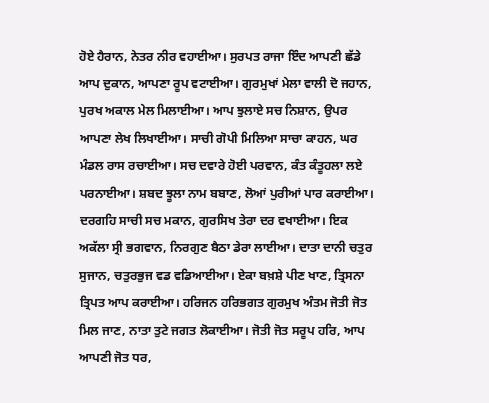ਹੋਏ ਹੈਰਾਨ, ਨੇਤਰ ਨੀਰ ਵਹਾਈਆ। ਸੁਰਪਤ ਰਾਜਾ ਇੰਦ ਆਪਣੀ ਛੱਡੇ ਆਪ ਦੁਕਾਨ, ਆਪਣਾ ਰੂਪ ਵਟਾਈਆ। ਗੁਰਮੁਖਾਂ ਮੇਲਾ ਵਾਲੀ ਦੋ ਜਹਾਨ, ਪੁਰਖ ਅਕਾਲ ਮੇਲ ਮਿਲਾਈਆ। ਆਪ ਝੁਲਾਏ ਸਚ ਨਿਸ਼ਾਨ, ਉਪਰ ਆਪਣਾ ਲੇਖ ਲਿਖਾਈਆ। ਸਾਚੀ ਗੋਪੀ ਮਿਲਿਆ ਸਾਚਾ ਕਾਹਨ, ਘਰ ਮੰਡਲ ਰਾਸ ਰਚਾਈਆ। ਸਚ ਦਵਾਰੇ ਹੋਈ ਪਰਵਾਨ, ਕੰਤ ਕੰਤੂਹਲਾ ਲਏ ਪਰਨਾਈਆ। ਸ਼ਬਦ ਝੂਲਾ ਨਾਮ ਬਬਾਣ, ਲੋਆਂ ਪੁਰੀਆਂ ਪਾਰ ਕਰਾਈਆ। ਦਰਗਹਿ ਸਾਚੀ ਸਚ ਮਕਾਨ, ਗੁਰਸਿਖ ਤੇਰਾ ਦਰ ਵਖਾਈਆ। ਇਕ ਅਕੱਲਾ ਸ੍ਰੀ ਭਗਵਾਨ, ਨਿਰਗੁਣ ਬੈਠਾ ਡੇਰਾ ਲਾਈਆ। ਦਾਤਾ ਦਾਨੀ ਚਤੁਰ ਸੁਜਾਨ, ਚਤੁਰਭੁਜ ਵਡ ਵਡਿਆਈਆ। ਏਕਾ ਬਖ਼ਸ਼ੇ ਪੀਣ ਖਾਣ, ਤ੍ਰਿਸਨਾ ਤ੍ਰਿਪਤ ਆਪ ਕਰਾਈਆ। ਹਰਿਜਨ ਹਰਿਭਗਤ ਗੁਰਮੁਖ ਅੰਤਮ ਜੋਤੀ ਜੋਤ ਮਿਲ ਜਾਣ, ਨਾਤਾ ਤੁਟੇ ਜਗਤ ਲੋਕਾਈਆ। ਜੋਤੀ ਜੋਤ ਸਰੂਪ ਹਰਿ, ਆਪ ਆਪਣੀ ਜੋਤ ਧਰ,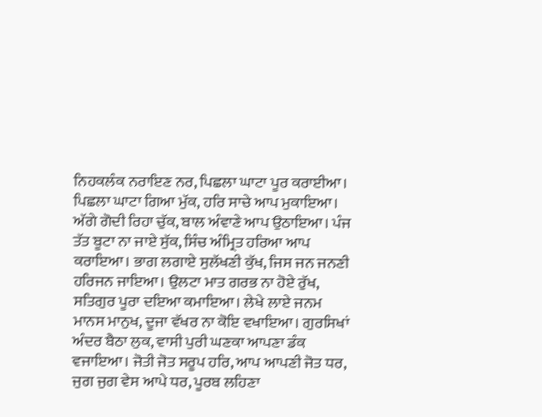ਨਿਹਕਲੰਕ ਨਰਾਇਣ ਨਰ, ਪਿਛਲਾ ਘਾਟਾ ਪੂਰ ਕਰਾਈਆ। ਪਿਛਲਾ ਘਾਟਾ ਗਿਆ ਮੁੱਕ, ਹਰਿ ਸਾਚੇ ਆਪ ਮੁਕਾਇਆ। ਅੱਗੇ ਗੋਦੀ ਰਿਹਾ ਚੁੱਕ, ਬਾਲ ਅੰਵਾਣੇ ਆਪ ਉਠਾਇਆ। ਪੰਜ ਤੱਤ ਬੂਟਾ ਨਾ ਜਾਏ ਸੁੱਕ, ਸਿੰਚ ਅੰਮ੍ਰਿਤ ਹਰਿਆ ਆਪ ਕਰਾਇਆ। ਭਾਗ ਲਗਾਏ ਸੁਲੱਖਣੀ ਕੁੱਖ, ਜਿਸ ਜਨ ਜਨਣੀ ਹਰਿਜਨ ਜਾਇਆ। ਉਲਟਾ ਮਾਤ ਗਰਭ ਨਾ ਹੋਏ ਰੁੱਖ, ਸਤਿਗੁਰ ਪੂਰਾ ਦਇਆ ਕਮਾਇਆ। ਲੇਖੇ ਲਾਏ ਜਨਮ ਮਾਨਸ ਮਾਨੁਖ, ਦੂਜਾ ਵੱਖਰ ਨਾ ਕੋਇ ਵਖਾਇਆ। ਗੁਰਸਿਖਾਂ ਅੰਦਰ ਬੈਠਾ ਲੁਕ, ਵਾਸੀ ਪੁਰੀ ਘਣਕਾ ਆਪਣਾ ਡੰਕ ਵਜਾਇਆ। ਜੋਤੀ ਜੋਤ ਸਰੂਪ ਹਰਿ, ਆਪ ਆਪਣੀ ਜੋਤ ਧਰ, ਜੁਗ ਜੁਗ ਵੇਸ ਆਪੇ ਧਰ, ਪੂਰਬ ਲਹਿਣਾ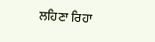ਲਹਿਣਾ ਰਿਹਾ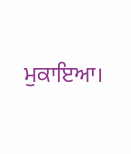ਮੁਕਾਇਆ।